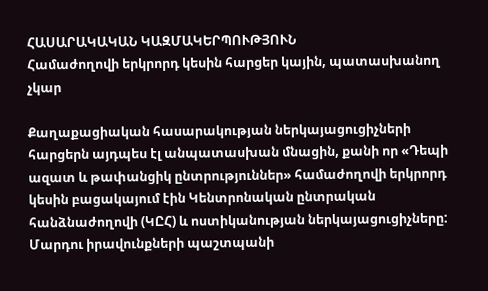ՀԱՍԱՐԱԿԱԿԱՆ ԿԱԶՄԱԿԵՐՊՈՒԹՅՈՒՆ
Համաժողովի երկրորդ կեսին հարցեր կային, պատասխանող չկար

Քաղաքացիական հասարակության ներկայացուցիչների հարցերն այդպես էլ անպատասխան մնացին, քանի որ «Դեպի ազատ և թափանցիկ ընտրություններ» համաժողովի երկրորդ կեսին բացակայում էին Կենտրոնական ընտրական հանձնաժողովի (ԿԸՀ) և ոստիկանության ներկայացուցիչները: Մարդու իրավունքների պաշտպանի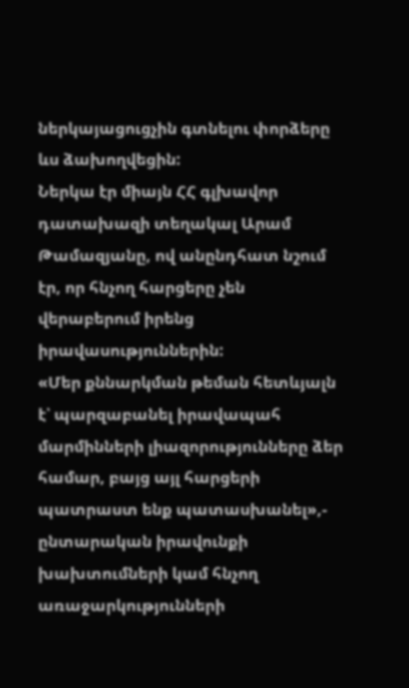ներկայացուցչին գտնելու փորձերը ևս ձախողվեցին:
Ներկա էր միայն ՀՀ գլխավոր դատախազի տեղակալ Արամ Թամազյանը, ով անընդհատ նշում էր, որ հնչող հարցերը չեն վերաբերում իրենց իրավասություններին:
«Մեր քննարկման թեման հետևյալն է՝ պարզաբանել իրավապահ մարմինների լիազորությունները ձեր համար, բայց այլ հարցերի պատրաստ ենք պատասխանել»,- ընտարական իրավունքի խախտումների կամ հնչող առաջարկությունների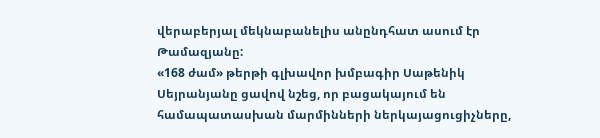վերաբերյալ մեկնաբանելիս անընդհատ ասում էր Թամազյանը:
«168 ժամ» թերթի գլխավոր խմբագիր Սաթենիկ Սեյրանյանը ցավով նշեց, որ բացակայում են համապատասխան մարմինների ներկայացուցիչները,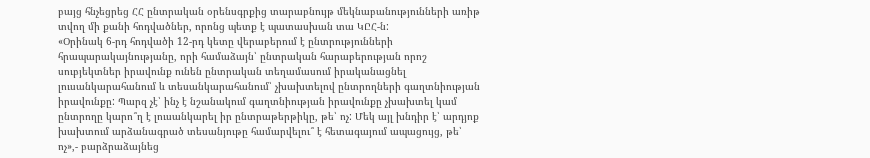բայց հնչեցրեց ՀՀ ընտրական օրենսգրքից տարաբնույթ մեկնաբանությունների առիթ տվող մի քանի հոդվածներ, որոնց պետք է պատասխան տա ԿԸՀ-ն:
«Օրինակ 6-րդ հոդվածի 12-րդ կետը վերաբերում է ընտրությունների հրապարակայնությանը, որի համաձայն՝ ընտրական հարաբերության որոշ սուբյեկտներ իրավունք ունեն ընտրական տեղամասում իրականացնել լուսանկարահանում և տեսանկարահանում՝ չխախտելով ընտրողների գաղտնիության իրավունքը: Պարզ չէ՝ ինչ է նշանակում գաղտնիության իրավունքը չխախտել կամ ընտրողը կարո՞ղ է լուսանկարել իր ընտրաթերթիկը, թե՝ ոչ: Մեկ այլ խնդիր է՝ արդյոք խախտում արձանագրած տեսանյութը համարվելու՞ է հետագայում ապացույց, թե՝ ոչ»,- բարձրաձայնեց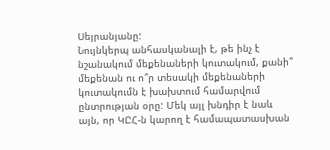Սեյրանյանը:
Նույնկերպ անհասկանալի է, թե ինչ է նշանակում մեքենաների կուտակում, քանի՞ մեքենան ու ո՞ր տեսակի մեքենաների կուտակումն է խախտում համարվում ընտրության օրը: Մեկ այլ խնդիր է նաև այն, որ ԿԸՀ-ն կարող է համապատասխան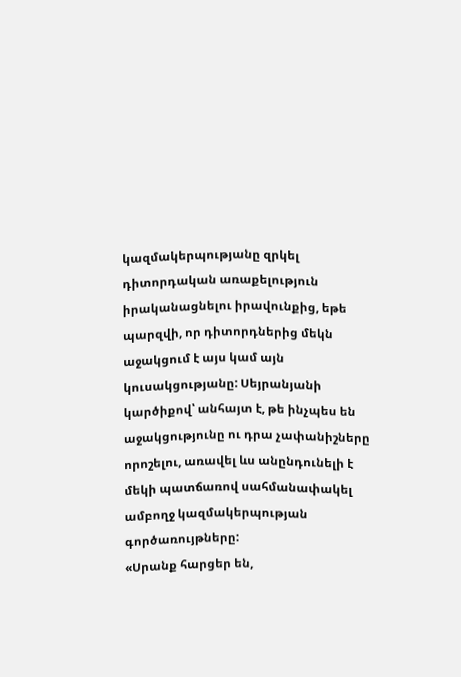կազմակերպությանը զրկել դիտորդական առաքելություն իրականացնելու իրավունքից, եթե պարզվի, որ դիտորդներից մեկն աջակցում է այս կամ այն կուսակցությանը: Սեյրանյանի կարծիքով՝ անհայտ է, թե ինչպես են աջակցությունը ու դրա չափանիշները որոշելու, առավել ևս անընդունելի է մեկի պատճառով սահմանափակել ամբողջ կազմակերպության գործառույթները:
«Սրանք հարցեր են,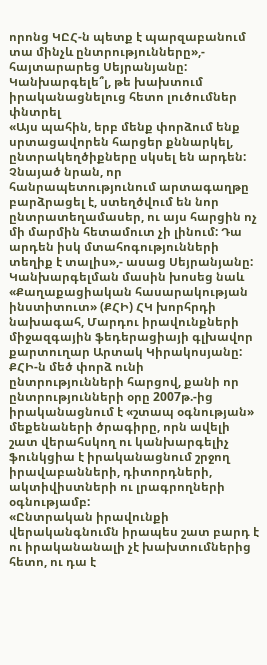որոնց ԿԸՀ-ն պետք է պարզաբանում տա մինչև ընտրությունները»,- հայտարարեց Սեյրանյանը:
Կանխարգելե՞լ, թե խախտում իրականացնելուց հետո լուծումներ փնտրել
«Այս պահին, երբ մենք փորձում ենք սրտացավորեն հարցեր քննարկել, ընտրակեղծիքները սկսել են արդեն: Չնայած նրան, որ հանրապետությունում արտագաղթը բարձրացել է, ստեղծվում են նոր ընտրատեղամասեր, ու այս հարցին ոչ մի մարմին հետամուտ չի լինում: Դա արդեն իսկ մտահոգությունների տեղիք է տալիս»,- ասաց Սեյրանյանը:
Կանխարգելման մասին խոսեց նաև «Քաղաքացիական հասարակության ինստիտուտ» (ՔՀԻ) ՀԿ խորհրդի նախագահ, Մարդու իրավունքների միջազգային ֆեդերացիայի գլխավոր քարտուղար Արտակ Կիրակոսյանը: ՔՀԻ-ն մեծ փորձ ունի ընտրությունների հարցով, քանի որ ընտրությունների օրը 2007թ.-ից իրականացնում է «շտապ օգնության» մեքենաների ծրագիրը, որն ավելի շատ վերահսկող ու կանխարգելիչ ֆունկցիա է իրականացնում շրջող իրավաբանների, դիտորդների, ակտիվիստների ու լրագրողների օգնությամբ:
«Ընտրական իրավունքի վերականգնումն իրապես շատ բարդ է ու իրականանալի չէ խախտումներից հետո, ու դա է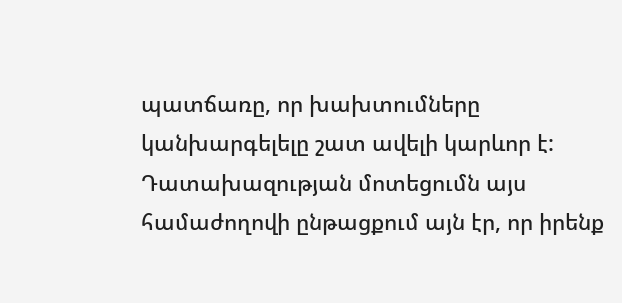պատճառը, որ խախտումները կանխարգելելը շատ ավելի կարևոր է: Դատախազության մոտեցումն այս համաժողովի ընթացքում այն էր, որ իրենք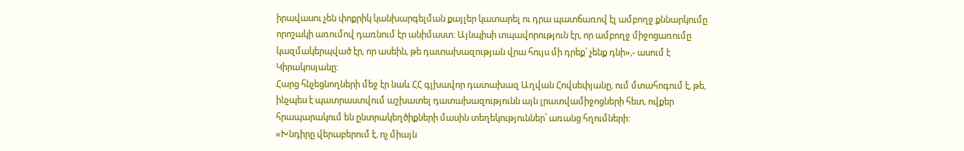իրավասու չեն փոքրիկ կանխարգելման քայլեր կատարել ու դրա պատճառով էլ ամբողջ քննարկումը որոշակի առումով դառնում էր անիմաստ: Այնպիսի տպավորություն էր, որ ամբողջ միջոցառումը կազմակերպված էր, որ ասեին, թե դատախազության վրա հույս մի դրեք՝ չենք դնի»,- ասում է Կիրակոսյանը:
Հարց հնչեցնողների մեջ էր նաև ՀՀ գլխավոր դատախազ Աղվան Հովսեփյանը, ում մտահոգում է, թե, ինչպես է պատրաստվում աշխատել դատախազությունն այն լրատվամիջոցների հետ, ովքեր հրապարակում են ընտրակեղծիքների մասին տեղեկություններ՝ առանց հղումների:
«Խնդիրը վերաբերում է, ոչ միայն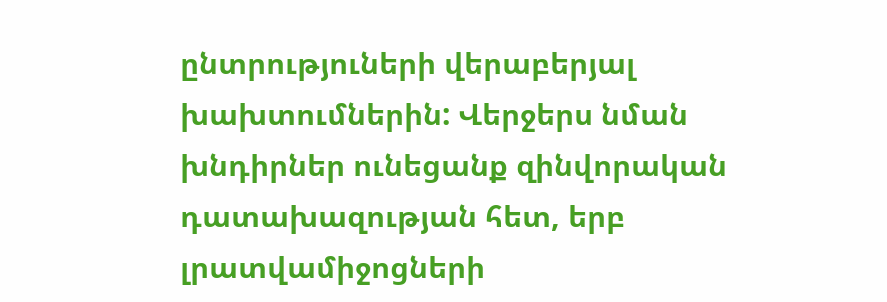ընտրություների վերաբերյալ խախտումներին: Վերջերս նման խնդիրներ ունեցանք զինվորական դատախազության հետ, երբ լրատվամիջոցների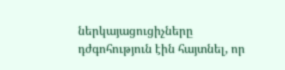ներկայացուցիչները դժգոհություն էին հայտնել, որ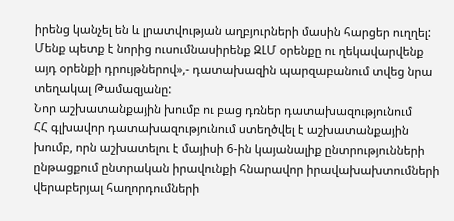իրենց կանչել են և լրատվության աղբյուրների մասին հարցեր ուղղել: Մենք պետք է նորից ուսումնասիրենք ԶԼՄ օրենքը ու ղեկավարվենք այդ օրենքի դրույթներով»,- դատախազին պարզաբանում տվեց նրա տեղակալ Թամազյանը:
Նոր աշխատանքային խումբ ու բաց դռներ դատախազությունում
ՀՀ գլխավոր դատախազությունում ստեղծվել է աշխատանքային խումբ, որն աշխատելու է մայիսի 6-ին կայանալիք ընտրությունների ընթացքում ընտրական իրավունքի հնարավոր իրավախախտումների վերաբերյալ հաղորդումների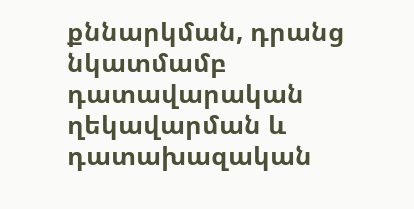քննարկման, դրանց նկատմամբ դատավարական ղեկավարման և դատախազական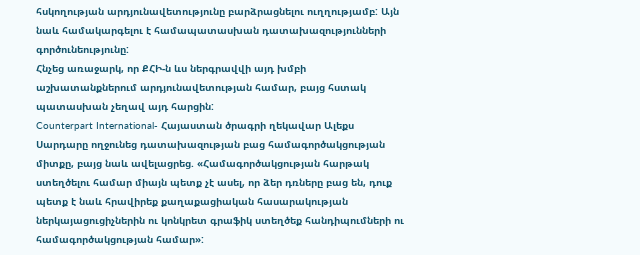հսկողության արդյունավետությունը բարձրացնելու ուղղությամբ: Այն նաև համակարգելու է համապատասխան դատախազությունների գործունեությունը:
Հնչեց առաջարկ, որ ՔՀԻ-ն ևս ներգրավվի այդ խմբի աշխատանքներում արդյունավետության համար, բայց հստակ պատասխան չեղավ այդ հարցին:
Counterpart International- Հայաստան ծրագրի ղեկավար Ալեքս Սարդարը ողջունեց դատախազության բաց համագործակցության միտքը, բայց նաև ավելացրեց. «Համագործակցության հարթակ ստեղծելու համար միայն պետք չէ ասել, որ ձեր դռները բաց են, դուք պետք է նաև հրավիրեք քաղաքացիական հասարակության ներկայացուցիչներին ու կոնկրետ գրաֆիկ ստեղծեք հանդիպումների ու համագործակցության համար»: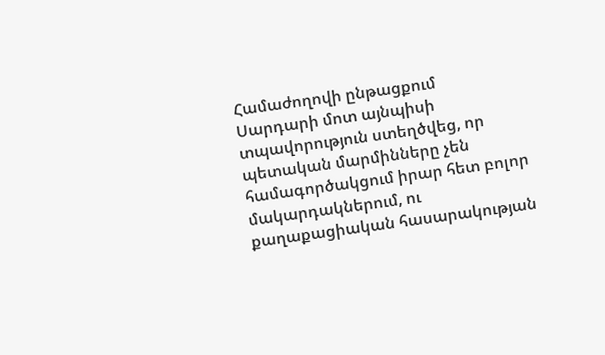Համաժողովի ընթացքում Սարդարի մոտ այնպիսի տպավորություն ստեղծվեց, որ պետական մարմինները չեն համագործակցում իրար հետ բոլոր մակարդակներում, ու քաղաքացիական հասարակության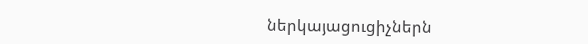ներկայացուցիչներն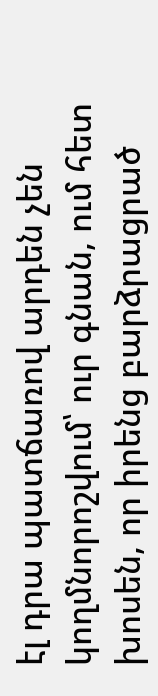էլ դրա պատճառով արդեն չեն կողմնորոշվում՝ ուր գնան, ում հետ խոսեն, որ իրենց բարձրացրած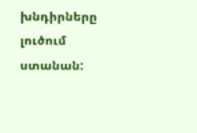խնդիրները լուծում ստանան: